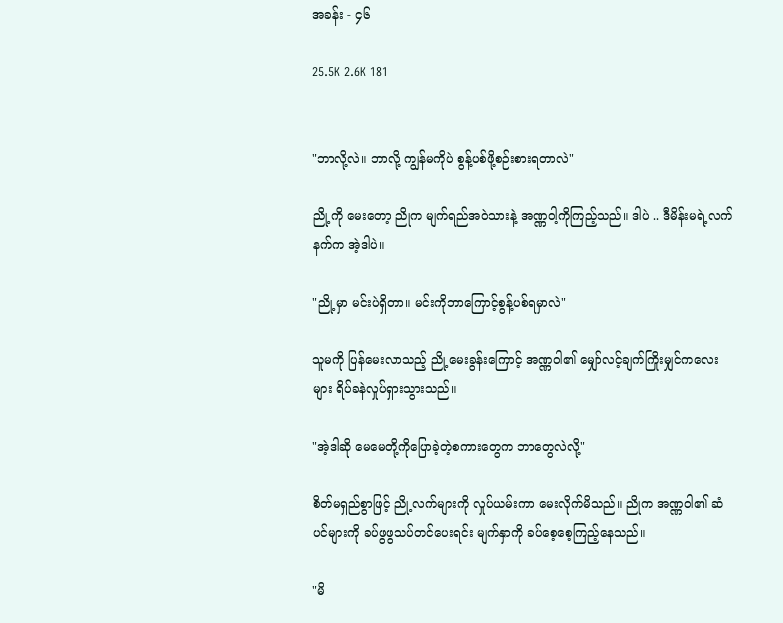အခန်း - ၄၆

25.5K 2.6K 181


"ဘာလို့လဲ။ ဘာလို့ ကျွန်မကိုပဲ စွန့်ပစ်ဖို့စဉ်းစားရတာလဲ"

ညို့ကို မေးတော့ ညိုက မျက်ရည်အဝဲသားနဲ့ အဏ္ဏဝါ့ကိုကြည့်သည်။ ဒါပဲ .. ဒီမိန်းမရဲ့လက်နက်က အဲ့ဒါပဲ။

"ညို့မှာ မင်းပဲရှိတာ။ မင်းကိုဘာကြောင့်စွန့်ပစ်ရမှာလဲ"

သူမကို ပြန်မေးလာသည့် ညို့မေးခွန်းကြောင့် အဏ္ဏဝါ၏ မျှော်လင့်ချက်ကြိုးမျှင်ကလေးများ ရိပ်ခနဲလှုပ်ရှားသွားသည်။

"အဲ့ဒါဆို မေမေတို့ကိုပြောခဲ့တဲ့စကားတွေက ဘာတွေလဲလို့"

စိတ်မရှည်စွာဖြင့် ညို့လက်များကို လှုပ်ယမ်းကာ မေးလိုက်မိသည်။ ညိုက အဏ္ဏဝါ၏ ဆံပင်များကို ခပ်ဖွဖွသပ်တင်ပေးရင်း မျက်နှာကို ခပ်စေ့စေ့ကြည့်နေသည်။

"မိ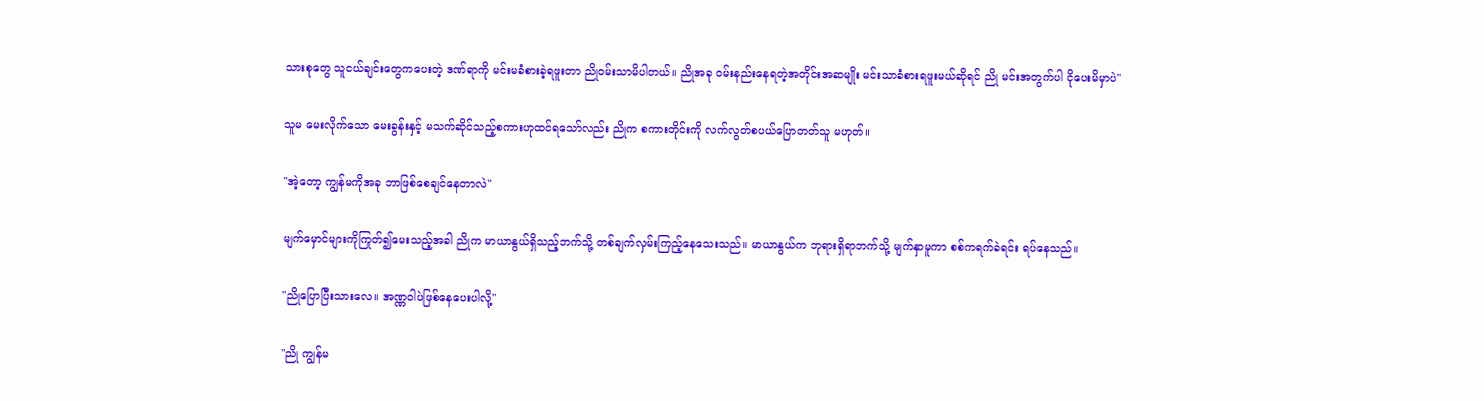သားစုတွေ သူငယ်ချင်းတွေကပေးတဲ့ ဒဏ်ရာကို မင်းမခံစားခဲ့ရဖူးတာ ညိုဝမ်းသာမိပါတယ်။ ညိုအခု ဝမ်းနည်းနေရတဲ့အတိုင်းအဆမျိုး မင်းသာခံစားရဖူးမယ်ဆိုရင် ညို မင်းအတွက်ပါ ငိုပေးမိမှာပဲ"

သူမ မေးလိုက်သော မေးခွန်းနှင့် မသက်ဆိုင်သည့်စကားဟုထင်ရသော်လည်း ညိုက စကားတိုင်းကို လက်လွတ်စပယ်ပြောတတ်သူ မဟုတ်။

"အဲ့တော့ ကျွန်မကိုအခု ဘာဖြစ်စေချင်နေတာလဲ"

မျက်မှောင်များကိုကြုတ်၍မေးသည့်အခါ ညိုက မာယာနွယ်ရှိသည့်ဘက်သို့ တစ်ချက်လှမ်းကြည့်နေသေးသည်။ မာယာနွယ်က ဘုရားရှိရာဘက်သို့ မျက်နှာမူကာ စစ်ကရက်ခဲရင်း ရပ်နေသည်။

"ညိုပြောပြီးသားလေ။ အဏ္ဏဝါပဲဖြစ်နေပေးပါလို့"

"ညို ကျွန်မ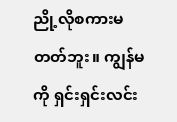ညို့လိုစကားမတတ်ဘူး။ ကျွန်မကို ရှင်းရှင်းလင်း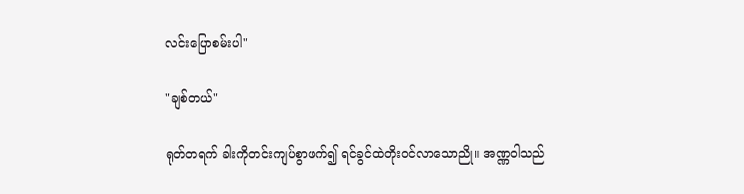လင်းပြောစမ်းပါ"

"ချစ်တယ်"

ရုတ်တရက် ခါးကိုတင်းကျပ်စွာဖက်၍ ရင်ခွင်ထဲတိုးဝင်လာသောညို။ အဏ္ဏဝါသည်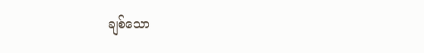ချစ်သော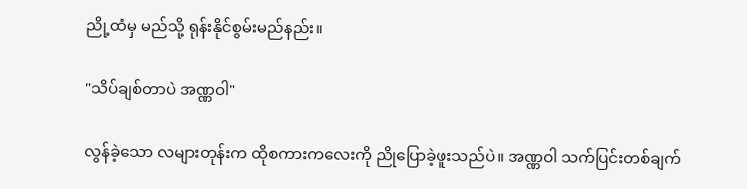ညို့ထံမှ မည်သို့ ရုန်းနိုင်စွမ်းမည်နည်း။

"သိပ်ချစ်တာပဲ အဏ္ဏဝါ"

လွန်ခဲ့သော လများတုန်းက ထိုစကားကလေးကို ညိုပြောခဲ့ဖူးသည်ပဲ။ အဏ္ဏဝါ သက်ပြင်းတစ်ချက်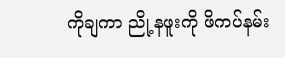ကိုချကာ ညို့နဖူးကို ဖိကပ်နမ်း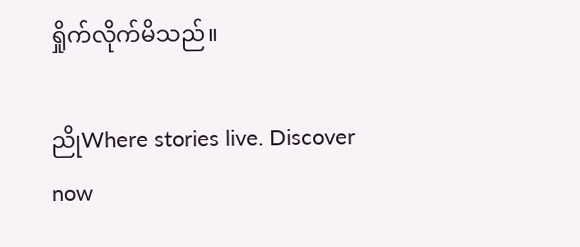ရှိုက်လိုက်မိသည်။

ညိုWhere stories live. Discover now